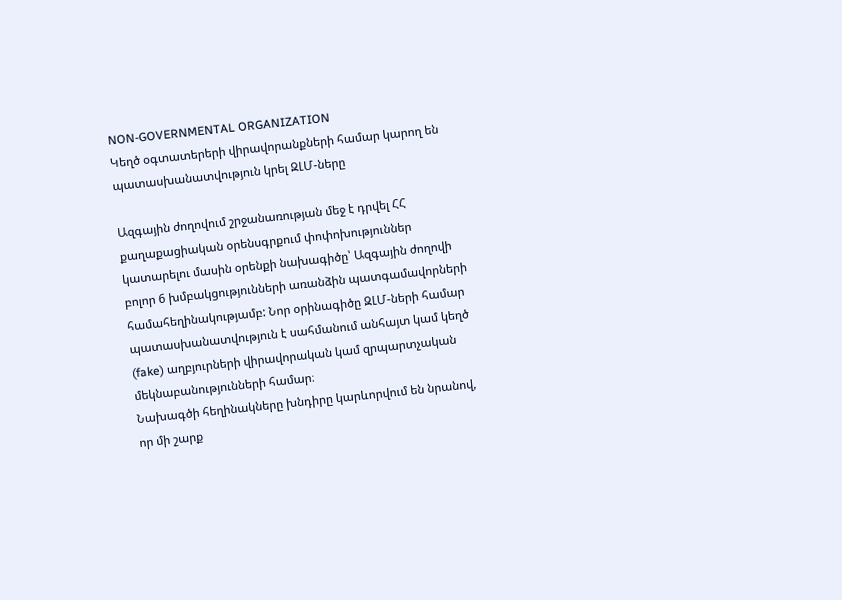NON-GOVERNMENTAL ORGANIZATION
Կեղծ օգտատերերի վիրավորանքների համար կարող են պատասխանատվություն կրել ԶԼՄ-ները

Ազգային ժողովում շրջանառության մեջ է դրվել ՀՀ քաղաքացիական օրենսգրքում փոփոխություններ կատարելու մասին օրենքի նախագիծը՝ Ազգային ժողովի բոլոր 6 խմբակցությունների առանձին պատգամավորների համահեղինակությամբ: Նոր օրինագիծը ԶԼՄ-ների համար պատասխանատվություն է սահմանում անհայտ կամ կեղծ (fake) աղբյուրների վիրավորական կամ զրպարտչական մեկնաբանությունների համար։
Նախագծի հեղինակները խնդիրը կարևորվում են նրանով, որ մի շարք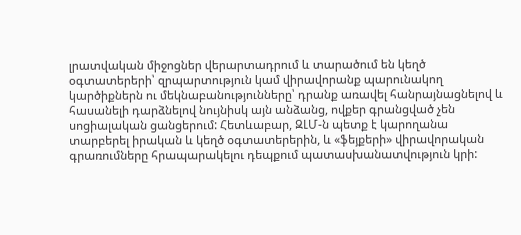լրատվական միջոցներ վերարտադրում և տարածում են կեղծ օգտատերերի՝ զրպարտություն կամ վիրավորանք պարունակող կարծիքներն ու մեկնաբանությունները՝ դրանք առավել հանրայնացնելով և հասանելի դարձնելով նույնիսկ այն անձանց, ովքեր գրանցված չեն սոցիալական ցանցերում: Հետևաբար, ԶԼՄ-ն պետք է կարողանա տարբերել իրական և կեղծ օգտատերերին, և «ֆեյքերի» վիրավորական գրառումները հրապարակելու դեպքում պատասխանատվություն կրի: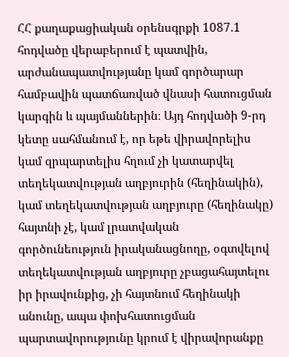ՀՀ քաղաքացիական օրենսգրքի 1087.1 հոդվածը վերաբերում է պատվին, արժանապատվությանը կամ գործարար համբավին պատճառված վնասի հատուցման կարգին և պայմաններին։ Այդ հոդվածի 9-րդ կետը սահմանում է, որ եթե վիրավորելիս կամ զրպարտելիս հղում չի կատարվել տեղեկատվության աղբյուրին (հեղինակին), կամ տեղեկատվության աղբյուրը (հեղինակը) հայտնի չէ, կամ լրատվական գործունեություն իրականացնողը, օգտվելով տեղեկատվության աղբյուրը չբացահայտելու իր իրավունքից, չի հայտնում հեղինակի անունը, ապա փոխհատուցման պարտավորությունը կրում է վիրավորանքը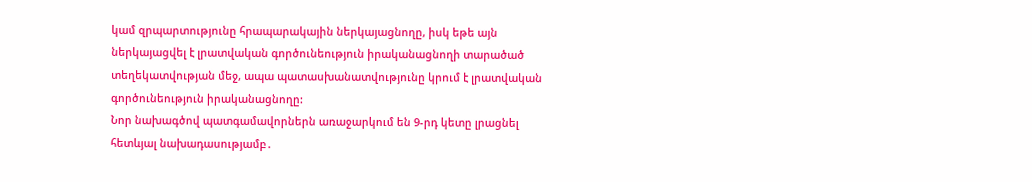կամ զրպարտությունը հրապարակային ներկայացնողը, իսկ եթե այն ներկայացվել է լրատվական գործունեություն իրականացնողի տարածած տեղեկատվության մեջ, ապա պատասխանատվությունը կրում է լրատվական գործունեություն իրականացնողը:
Նոր նախագծով պատգամավորներն առաջարկում են 9-րդ կետը լրացնել հետևյալ նախադասությամբ․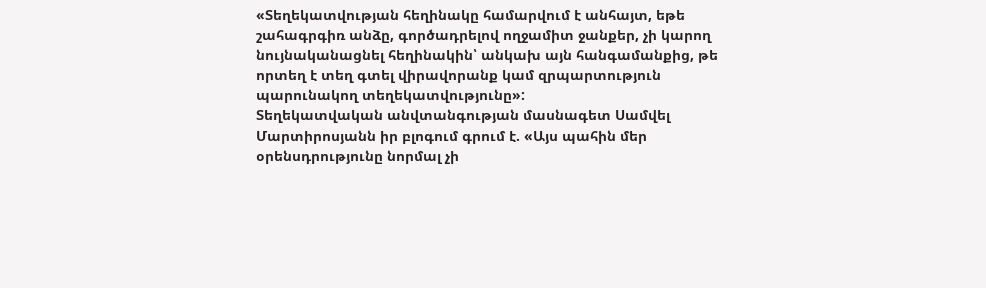«Տեղեկատվության հեղինակը համարվում է անհայտ, եթե շահագրգիռ անձը, գործադրելով ողջամիտ ջանքեր, չի կարող նույնականացնել հեղինակին՝ անկախ այն հանգամանքից, թե որտեղ է տեղ գտել վիրավորանք կամ զրպարտություն պարունակող տեղեկատվությունը»:
Տեղեկատվական անվտանգության մասնագետ Սամվել Մարտիրոսյանն իր բլոգում գրում է. «Այս պահին մեր օրենսդրությունը նորմալ չի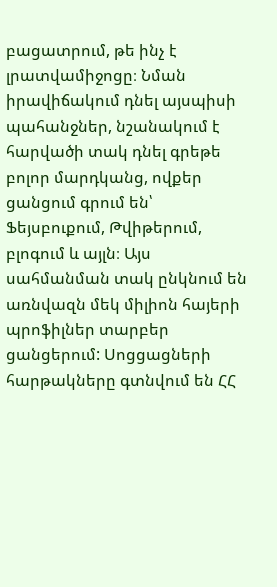բացատրում, թե ինչ է լրատվամիջոցը։ Նման իրավիճակում դնել այսպիսի պահանջներ, նշանակում է հարվածի տակ դնել գրեթե բոլոր մարդկանց, ովքեր ցանցում գրում են՝ Ֆեյսբուքում, Թվիթերում, բլոգում և այլն։ Այս սահմանման տակ ընկնում են առնվազն մեկ միլիոն հայերի պրոֆիլներ տարբեր ցանցերում: Սոցցացների հարթակները գտնվում են ՀՀ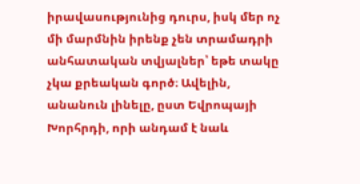իրավասությունից դուրս, իսկ մեր ոչ մի մարմնին իրենք չեն տրամադրի անհատական տվյալներ՝ եթե տակը չկա քրեական գործ։ Ավելին, անանուն լինելը, ըստ Եվրոպայի Խորհրդի, որի անդամ է նաև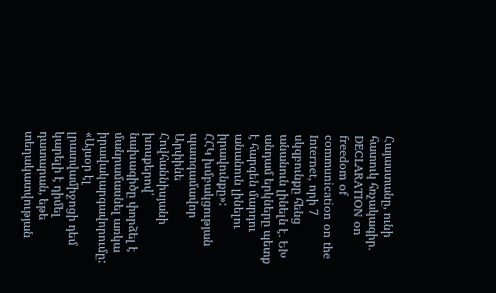Հայաստանը, ունի հատուկ հռչակագիր․ DECLARATION on freedom of communication on the Internet, որի 7 սկզբունքը հենց անանուն լինելն է․ ԵԽ անդամ երկները պետք է հարգեն մարդու անանուն լինելու իրավունքը»:
ՀՀԿ խմբակցության պատգամավոր Արփինե Հովհաննիսյանի խոսքերով՝ նախագիծը փորձել է մանրամասնել առկա իրավակարգավորումը:
«Այսօր էլ լրատվամիջոցի դեմ կարելի է դիմել դատարան, եթե տեղակատվության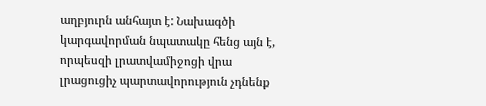աղբյուրն անհայտ է: Նախագծի կարգավորման նպատակը հենց այն է, որպեսզի լրատվամիջոցի վրա լրացուցիչ պարտավորություն չդնենք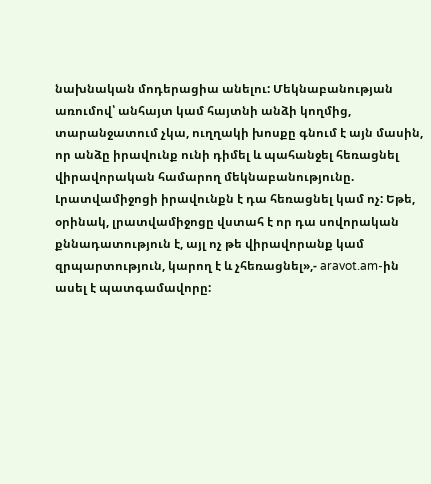նախնական մոդերացիա անելու: Մեկնաբանության առումով՝ անհայտ կամ հայտնի անձի կողմից, տարանջատում չկա, ուղղակի խոսքը գնում է այն մասին, որ անձը իրավունք ունի դիմել և պահանջել հեռացնել վիրավորական համարող մեկնաբանությունը. Լրատվամիջոցի իրավունքն է դա հեռացնել կամ ոչ: Եթե, օրինակ, լրատվամիջոցը վստահ է որ դա սովորական քննադատություն է, այլ ոչ թե վիրավորանք կամ զրպարտություն, կարող է և չհեռացնել»,- aravot.am-ին ասել է պատգամավորը: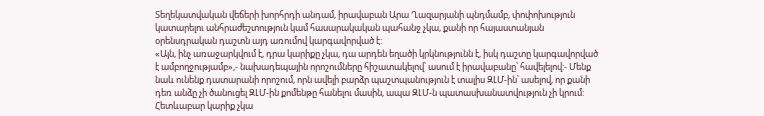Տեղեկատվական վեճերի խորհրդի անդամ, իրավաբան Արա Ղազարյանի պնդմամբ, փոփոխություն կատարելու անհրաժեշտություն կամ հասարակական պահանջ չկա, քանի որ հայաստանյան օրենսդրական դաշտն այդ առումով կարգավորված է:
«Այն, ինչ առաջարկվում է, դրա կարիքը չկա, դա արդեն եղածի կրկնությունն է, իսկ դաշտը կարգավորված է ամբողջությամբ»,- նախադեպային որոշումները հիշատակելով՝ ասում է իրավաբանը՝ հավելելով:- Մենք նաև ունենք դատարանի որոշում, որն ավելի բարձր պաշտպանություն է տալիս ԶԼՄ-ին՝ ասելով, որ քանի դեռ անձը չի ծանուցել ԶԼՄ-ին քոմենթը հանելու մասին, ապա ԶԼՄ-ն պատասխանատվություն չի կրում: Հետևաբար կարիք չկա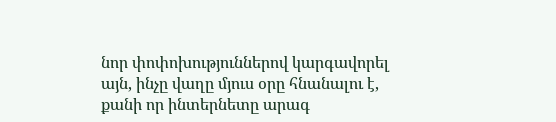նոր փոփոխություններով կարգավորել այն, ինչը վաղը մյուս օրը հնանալու է, քանի որ ինտերնետը արագ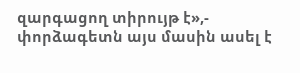զարգացող տիրույթ է»,- փորձագետն այս մասին ասել է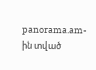panorama.am-ին տված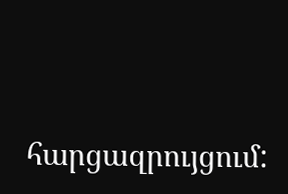հարցազրույցում: